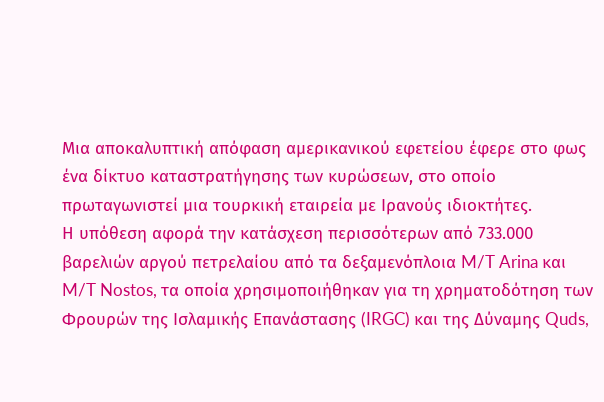Μια αποκαλυπτική απόφαση αμερικανικού εφετείου έφερε στο φως ένα δίκτυο καταστρατήγησης των κυρώσεων, στο οποίο πρωταγωνιστεί μια τουρκική εταιρεία με Ιρανούς ιδιοκτήτες.
Η υπόθεση αφορά την κατάσχεση περισσότερων από 733.000 βαρελιών αργού πετρελαίου από τα δεξαμενόπλοια M/T Arina και M/T Nostos, τα οποία χρησιμοποιήθηκαν για τη χρηματοδότηση των Φρουρών της Ισλαμικής Επανάστασης (IRGC) και της Δύναμης Quds,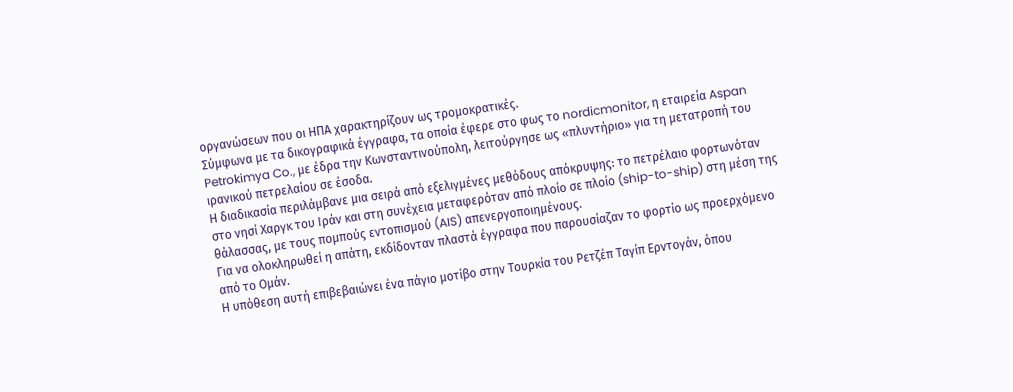οργανώσεων που οι ΗΠΑ χαρακτηρίζουν ως τρομοκρατικές.
Σύμφωνα με τα δικογραφικά έγγραφα, τα οποία έφερε στο φως το nordicmonitor, η εταιρεία Aspan Petrokimya Co., με έδρα την Κωνσταντινούπολη, λειτούργησε ως «πλυντήριο» για τη μετατροπή του ιρανικού πετρελαίου σε έσοδα.
Η διαδικασία περιλάμβανε μια σειρά από εξελιγμένες μεθόδους απόκρυψης: το πετρέλαιο φορτωνόταν στο νησί Χαργκ του Ιράν και στη συνέχεια μεταφερόταν από πλοίο σε πλοίο (ship-to-ship) στη μέση της θάλασσας, με τους πομπούς εντοπισμού (AIS) απενεργοποιημένους.
Για να ολοκληρωθεί η απάτη, εκδίδονταν πλαστά έγγραφα που παρουσίαζαν το φορτίο ως προερχόμενο από το Ομάν.
Η υπόθεση αυτή επιβεβαιώνει ένα πάγιο μοτίβο στην Τουρκία του Ρετζέπ Ταγίπ Ερντογάν, όπου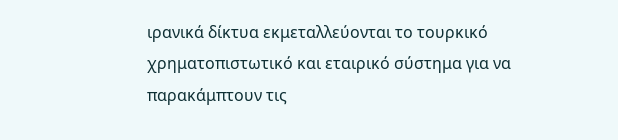ιρανικά δίκτυα εκμεταλλεύονται το τουρκικό χρηματοπιστωτικό και εταιρικό σύστημα για να παρακάμπτουν τις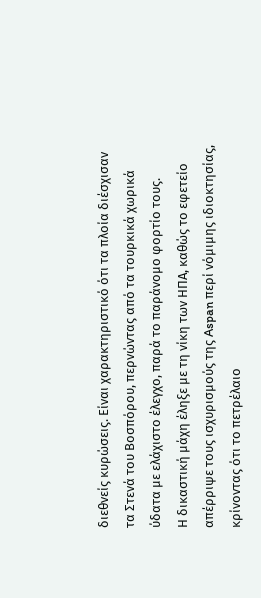διεθνείς κυρώσεις. Είναι χαρακτηριστικό ότι τα πλοία διέσχισαν τα Στενά του Βοσπόρου, περνώντας από τα τουρκικά χωρικά ύδατα με ελάχιστο έλεγχο, παρά το παράνομο φορτίο τους.
Η δικαστική μάχη έληξε με τη νίκη των ΗΠΑ, καθώς το εφετείο απέρριψε τους ισχυρισμούς της Aspan περί νόμιμης ιδιοκτησίας, κρίνοντας ότι το πετρέλαιο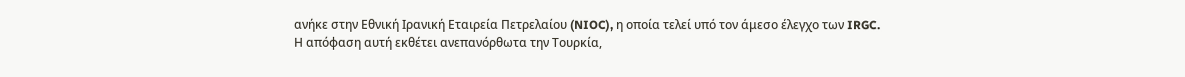ανήκε στην Εθνική Ιρανική Εταιρεία Πετρελαίου (NIOC), η οποία τελεί υπό τον άμεσο έλεγχο των IRGC.
Η απόφαση αυτή εκθέτει ανεπανόρθωτα την Τουρκία,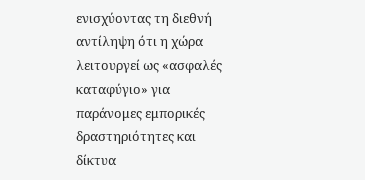ενισχύοντας τη διεθνή αντίληψη ότι η χώρα λειτουργεί ως «ασφαλές καταφύγιο» για παράνομες εμπορικές δραστηριότητες και δίκτυα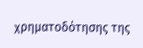χρηματοδότησης της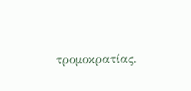τρομοκρατίας.